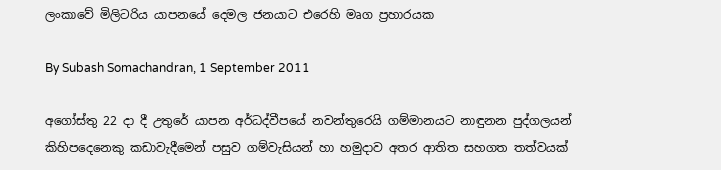ලංකාවේ මිලිටරිය යාපනයේ දෙමල ජනයාට එරෙහි මෘග ප්‍රහාරයක

By Subash Somachandran, 1 September 2011

අගෝස්තු 22 දා දී උතුරේ යාපන අර්ධද්වීපයේ නවන්තුරෙයි ගම්මානයට නාඳුනන පුද්ගලයන් කිහිපදෙනෙකු කඩාවැදීමෙන් පසුව ගම්වැසියන් හා හමුදාව අතර ආතිත සහගත තත්වයක්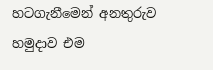හටගැනීමෙන් අනතුරුව හමුදාව එම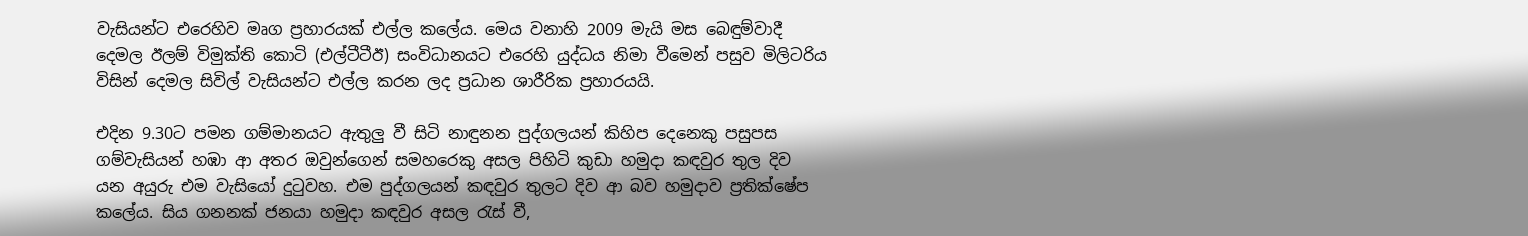වැසියන්ට එරෙහිව මෘග ප්‍රහාරයක් එල්ල කලේය. මෙය වනාහි 2009 මැයි මස බෙඳුම්වාදී දෙමල ඊලම් විමුක්ති කොටි (එල්ටීටීඊ) සංවිධානයට එරෙහි යුද්ධය නිමා වීමෙන් පසුව මිලිටරිය විසින් දෙමල සිවිල් වැසියන්ට එල්ල කරන ලද ප්‍රධාන ශාරීරික ප්‍රහාරයයි.

එදින 9.30ට පමන ගම්මානයට ඇතුලු වී සිටි නාඳුනන පුද්ගලයන් කිහිප දෙනෙකු පසුපස ගම්වැසියන් හඹා ආ අතර ඔවුන්ගෙන් සමහරෙකු අසල පිහිටි කුඩා හමුදා කඳවුර තුල දිව යන අයුරු එම වැසියෝ දුටුවහ. එම පුද්ගලයන් කඳවුර තුලට දිව ආ බව හමුදාව ප්‍රතික්ෂේප කලේය. සිය ගනනක් ජනයා හමුදා කඳවුර අසල රැස් වී,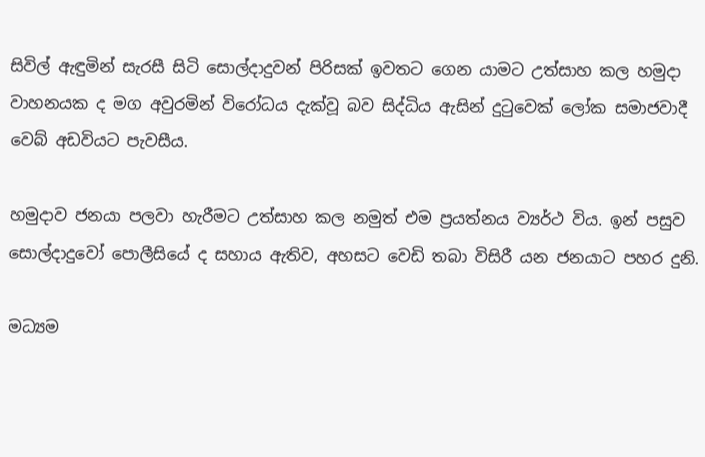සිවිල් ඇඳුමින් සැරසී සිටි සොල්දාදුවන් පිරිසක් ඉවතට ගෙන යාමට උත්සාහ කල හමුදා වාහනයක ද මග අවුරමින් විරෝධය දැක්වූ බව සිද්ධිය ඇසින් දුටුවෙක් ලෝක සමාජවාදී වෙබ් අඩවියට පැවසීය.

හමුදාව ජනයා පලවා හැරීමට උත්සාහ කල නමුත් එම ප්‍රයත්නය ව්‍යර්ථ විය. ඉන් පසුව සොල්දාදුවෝ පොලීසියේ ද සහාය ඇතිව, අහසට වෙඩි තබා විසිරී යන ජනයාට පහර දුනි.

මධ්‍යම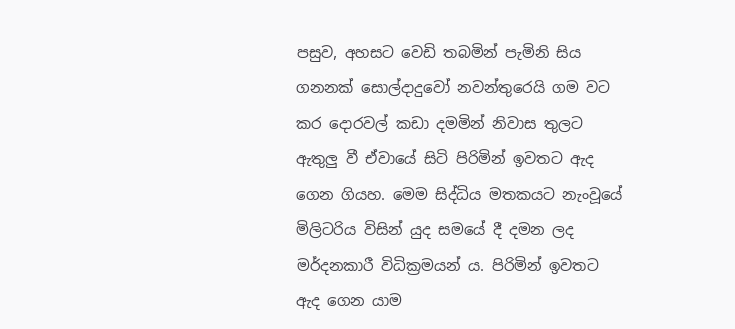පසුව, අහසට වෙඩි තබමින් පැමිනි සිය ගනනක් සොල්දාදුවෝ නවන්තුරෙයි ගම වට කර දොරවල් කඩා දමමින් නිවාස තුලට ඇතුලු වී ඒවායේ සිටි පිරිමින් ඉවතට ඇද ගෙන ගියහ. මෙම සිද්ධිය මතකයට නැංවූයේ මිලිටරිය විසින් යුද සමයේ දී දමන ලද මර්දනකාරී විධික්‍රමයන් ය. පිරිමින් ඉවතට ඇද ගෙන යාම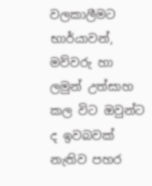වලකාලීමට භාර්යාවන්, මව්වරු හා ලමුන් උත්සාහ කල විට ඔවුන්ට ද ඉවබවක් නැතිව පහර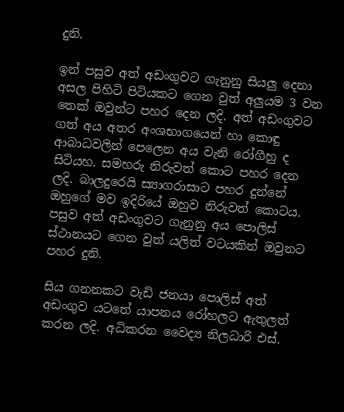දුනි.

ඉන් පසුව අත් අඩංගුවට ගැනුනු සියලු දෙනා අසල පිහිටි පිටියකට ගෙන වුත් අලුයම 3 වන තෙක් ඔවුන්ට පහර දෙන ලදි. අත් අඩංගුවට ගත් අය අතර අංශභාගයෙන් හා කොඳු ආබාධවලින් පෙලෙන අය වැනි රෝගීහු ද සිටියහ. සමහරු නිරුවත් කොට පහර දෙන ලදි. බාලදුරෙයි ස්‍යාගරාසාට පහර දුන්නේ ඔහුගේ මව ඉදිරියේ ඔහුව නිරුවත් කොටය. පසුව අත් අඩංගුවට ගැනුනු අය පොලිස් ස්ථානයට ගෙන වුත් යලිත් වටයකින් ඔවුනට පහර දුනි.

සිය ගනනකට වැඩි ජනයා පොලිස් අත් අඩංගුව යටතේ යාපනය රෝහලට ඇතුලත් කරන ලදි. අධිකරන වෛද්‍ය නිලධාරි එස්.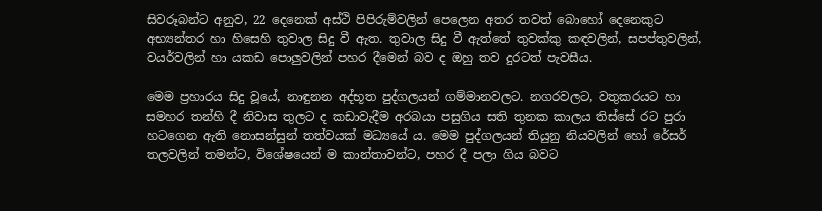සිවරූබන්ට අනුව, 22 දෙනෙක් අස්ථි පිපිරුම්වලින් පෙලෙන අතර තවත් බොහෝ දෙනෙකුට අභ්‍යන්තර හා හිසෙහි තුවාල සිදු වී ඇත. තුවාල සිදු වී ඇත්තේ තුවක්කු කඳවලින්, සපප්තුවලින්, වයර්වලින් හා යකඩ පොලුවලින් පහර දීමෙන් බව ද ඔහු තව දුරටත් පැවසීය.

මෙම ප්‍රහාරය සිදු වූයේ, නාඳුනන අද්භූත පුද්ගලයන් ගම්මානවලට. නගරවලට, වතුකරයට හා සමහර තන්හි දී නිවාස තුලට ද කඩාවැදීම අරබයා පසුගිය සති තුනක කාලය තිස්සේ රට පුරා හටගෙන ඇති නොසන්සුන් තත්වයක් මධ්‍යයේ ය. මෙම පුද්ගලයන් තියුනු නියවලින් හෝ රේසර් තලවලින් තමන්ට, විශේෂයෙන් ම කාන්තාවන්ට, පහර දී පලා ගිය බවට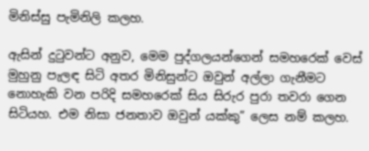මිනිස්සු පැමිනිලි කලහ.

ඇසින් දුටුවන්ට අනුව, මෙම පුද්ගලයන්ගෙන් සමහරෙක් වෙස් මුහුනු පැලඳ සිටි අතර මිනිසුන්ට ඔවුන් අල්ලා ගැනීමට නොහැකි වන පරිදි සමහරෙක් සිය සිරුර පුරා තවරා ගෙන සිටියහ. එම නිසා ජනතාව ඔවුන් යක්කු” ලෙස නම් කලහ.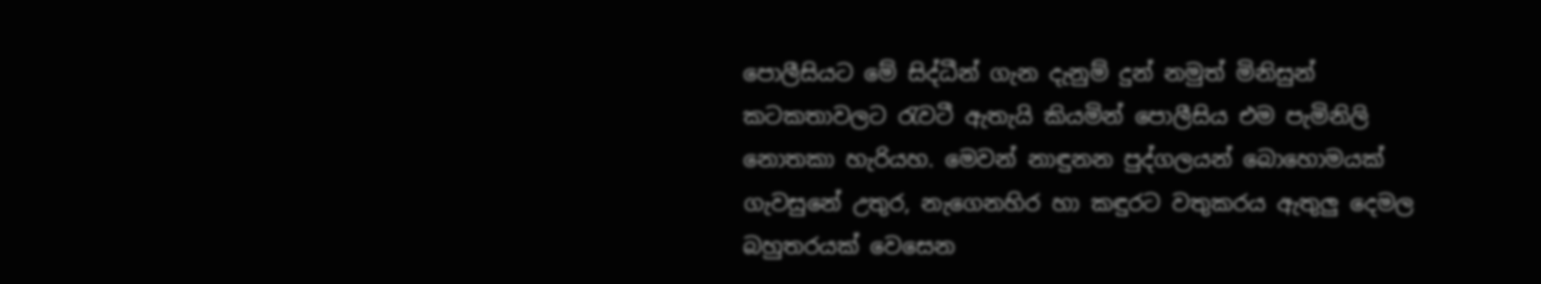පොලීසියට මේ සිද්ධීන් ගැන දැනුම් දුන් නමුත් මිනිසුන් කටකතාවලට රැවටී ඇතැයි කියමින් පොලීසිය එම පැමිනිලි නොතකා හැරියහ. මෙවන් නාඳුනන පුද්ගලයන් බොහොමයක් ගැවසුනේ උතුර, නැගෙනහිර හා කඳුරට වතුකරය ඇතුලු දෙමල බහුතරයක් වෙසෙන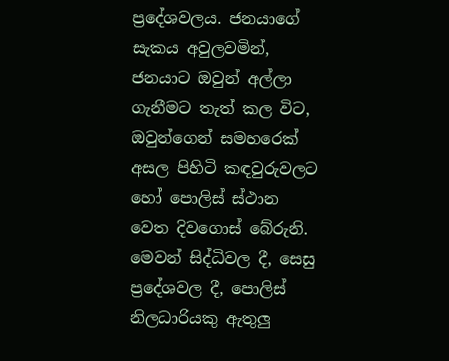ප්‍රදේශවලය. ජනයාගේ සැකය අවුලවමින්, ජනයාට ඔවුන් අල්ලා ගැනීමට තැත් කල විට, ඔවුන්ගෙන් සමහරෙක් අසල පිහිටි කඳවුරුවලට හෝ පොලිස් ස්ථාන වෙත දිවගොස් බේරුනි. මෙවන් සිද්ධිවල දී, සෙසු ප්‍රදේශවල දී, පොලිස් නිලධාරියකු ඇතුලු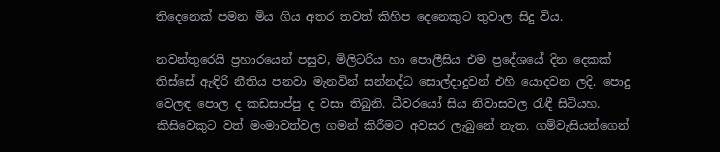තිදෙනෙක් පමන මිය ගිය අතර තවත් කිහිප දෙනෙකුට තුවාල සිදු විය.

නවන්තුරෙයි ප්‍රහාරයෙන් පසුව, මිලිටරිය හා පොලීසිය එම ප්‍රදේශයේ දින දෙකක් තිස්සේ ඇඳිරි නීතිය පනවා මැනවින් සන්නද්ධ සොල්දාදුවන් එහි යොදවන ලදි. පොදු වෙලඳ පොල ද කඩසාප්පු ද වසා තිබුනි. ධීවරයෝ සිය නිවාසවල රැඳී සිටියහ. කිසිවෙකුට වත් මංමාවත්වල ගමන් කිරීමට අවසර ලැබුනේ නැත. ගම්වැසියන්ගෙන්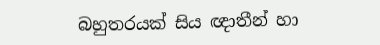බහුතරයක් සිය ඥාතීන් හා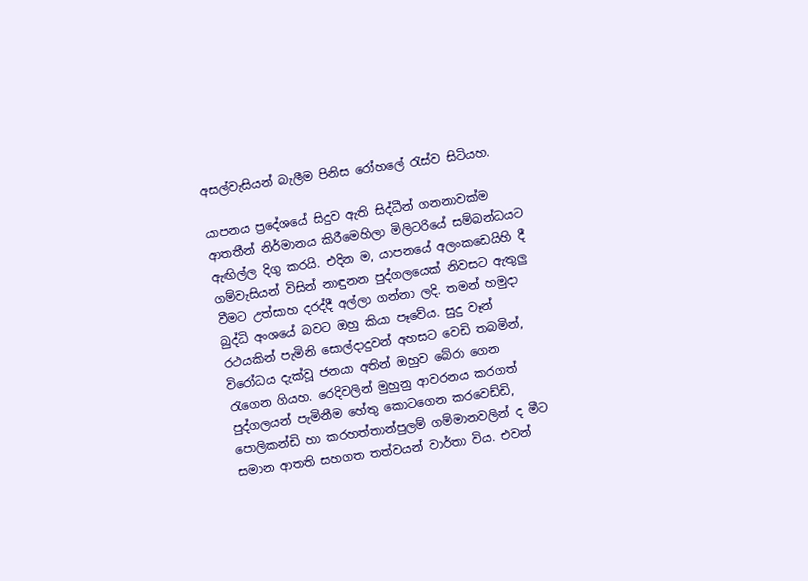අසල්වැසියන් බැලීම පිනිස රෝහලේ රැස්ව සිටියහ.

යාපනය ප්‍රදේශයේ සිදුව ඇති සිද්ධීන් ගනනාවක්ම ආතතීන් නිර්මානය කිරීමෙහිලා මිලිටරියේ සම්බන්ධයට ඇඟිල්ල දිගු කරයි. එදින ම, යාපනයේ අලංකඩෙයිහි දී ගම්වැසියන් විසින් නාඳුනන පුද්ගලයෙක් නිවසට ඇතුලු වීමට උත්සාහ දරද්දී අල්ලා ගන්නා ලදි. තමන් හමුදා බුද්ධි අංශයේ බවට ඔහු කියා පෑවේය. සුදු වෑන් රථයකින් පැමිනි සොල්දාදුවන් අහසට වෙඩි තබමින්, විරෝධය දැක්වූ ජනයා අතින් ඔහුව බේරා ගෙන රැගෙන ගියහ. රෙදිවලින් මුහුනු ආවරනය කරගත් පුද්ගලයන් පැමිනීම හේතු කොටගෙන කරවෙඩ්ඩි, පොලිකන්ඩි හා කරහත්තාන්පුලම් ගම්මානවලින් ද මීට සමාන ආතති සහගත තත්වයන් වාර්තා විය. එවන්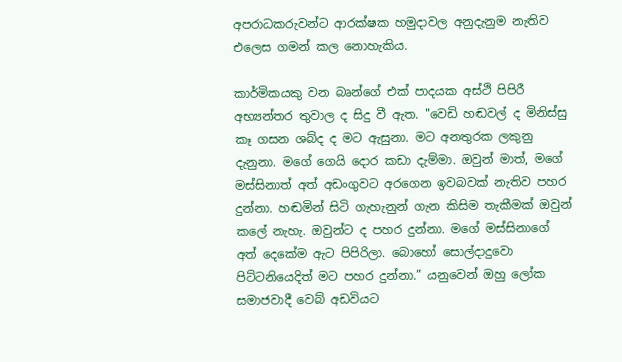අපරාධකරුවන්ට ආරක්ෂක හමුදාවල අනුදැනුම නැතිව එලෙස ගමන් කල නොහැකිය.

කාර්මිකයකු වන බෘන්ගේ එක් පාදයක අස්ථි පිපිරී අභ්‍යන්තර තුවාල ද සිදු වී ඇත. "වෙඩි හඬවල් ද මිනිස්සු කෑ ගසන ශබ්ද ද මට ඇසුනා. මට අනතුරක ලකුනු දැනුනා. මගේ ගෙයි දොර කඩා දැම්මා. ඔවුන් මාත්, මගේ මස්සිනාත් අත් අඩංගුවට අරගෙන ඉවබවක් නැතිව පහර දුන්නා. හඬමින් සිටි ගැහැනුන් ගැන කිසිම තැකීමක් ඔවුන් කලේ නැහැ. ඔවුන්ට ද පහර දුන්නා. මගේ මස්සිනාගේ අත් දෙකේම ඇට පිපිරිලා. බොහෝ සොල්දාදුවො පිට්ටනියෙදිත් මට පහර දුන්නා.” යනුවෙන් ඔහු ලෝක සමාජවාදී වෙබ් අඩවියට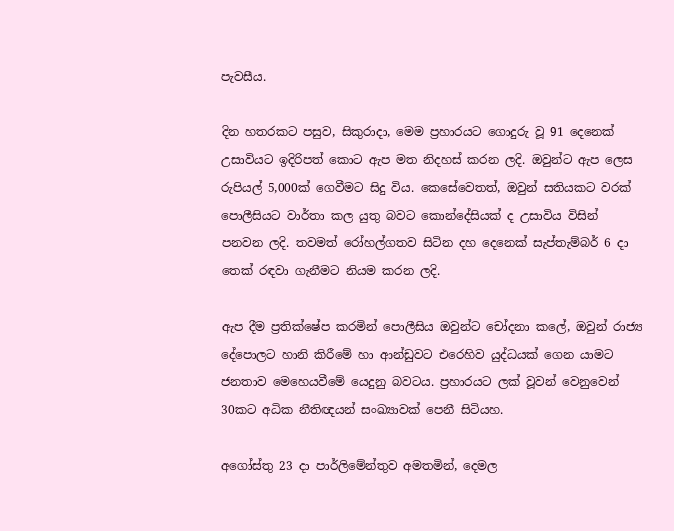පැවසීය.

දින හතරකට පසුව, සිකුරාදා, මෙම ප්‍රහාරයට ගොදුරු වූ 91 දෙනෙක් උසාවියට ඉදිරිපත් කොට ඇප මත නිදහස් කරන ලදි. ඔවුන්ට ඇප ලෙස රුපියල් 5,000ක් ගෙවීමට සිදු විය. කෙසේවෙතත්, ඔවුන් සතියකට වරක් පොලීසියට වාර්තා කල යුතු බවට කොන්දේසියක් ද උසාවිය විසින් පනවන ලදි. තවමත් රෝහල්ගතව සිටින දහ දෙනෙක් සැප්තැම්බර් 6 දා තෙක් රඳවා ගැනීමට නියම කරන ලදි.

ඇප දීම ප්‍රතික්ෂේප කරමින් පොලීසිය ඔවුන්ට චෝදනා කලේ, ඔවුන් රාජ්‍ය දේපොලට හානි කිරීමේ හා ආන්ඩුවට එරෙහිව යුද්ධයක් ගෙන යාමට ජනතාව මෙහෙයවීමේ යෙදුනු බවටය. ප්‍රහාරයට ලක් වූවන් වෙනුවෙන් 30කට අධික නීතිඥයන් සංඛ්‍යාවක් පෙනී සිටියහ.

අගෝස්තු 23 දා පාර්ලිමේන්තුව අමතමින්, දෙමල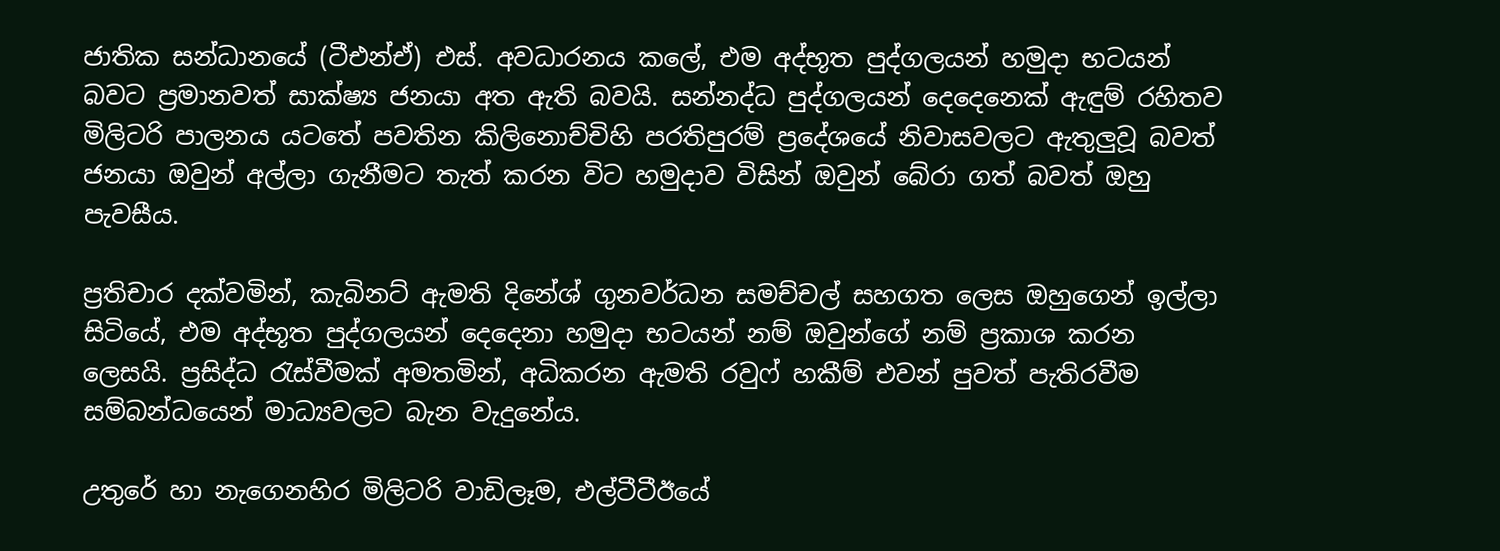ජාතික සන්ධානයේ (ටීඑන්ඒ) එස්. අවධාරනය කලේ, එම අද්භූත පුද්ගලයන් හමුදා භටයන් බවට ප්‍රමානවත් සාක්ෂ්‍ය ජනයා අත ඇති බවයි. සන්නද්ධ පුද්ගලයන් දෙදෙනෙක් ඇඳුම් රහිතව මිලිටරි පාලනය යටතේ පවතින කිලිනොච්චිහි පරතිපුරම් ප්‍රදේශයේ නිවාසවලට ඇතුලුවූ බවත් ජනයා ඔවුන් අල්ලා ගැනීමට තැත් කරන විට හමුදාව විසින් ඔවුන් බේරා ගත් බවත් ඔහු පැවසීය.

ප්‍රතිචාර දක්වමින්, කැබිනට් ඇමති දිනේශ් ගුනවර්ධන සමච්චල් සහගත ලෙස ඔහුගෙන් ඉල්ලා සිටියේ, එම අද්භූත පුද්ගලයන් දෙදෙනා හමුදා භටයන් නම් ඔවුන්ගේ නම් ප්‍රකාශ කරන ලෙසයි. ප්‍රසිද්ධ රැස්වීමක් අමතමින්, අධිකරන ඇමති රවුෆ් හකීම් එවන් පුවත් පැතිරවීම සම්බන්ධයෙන් මාධ්‍යවලට බැන වැදුනේය.

උතුරේ හා නැගෙනහිර මිලිටරි වාඩිලෑම, එල්ටීටීඊයේ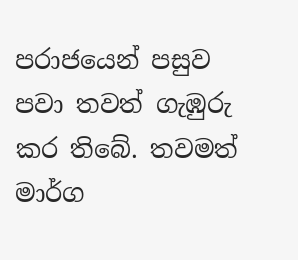පරාජයෙන් පසුව පවා තවත් ගැඹුරු කර තිබේ. තවමත් මාර්ග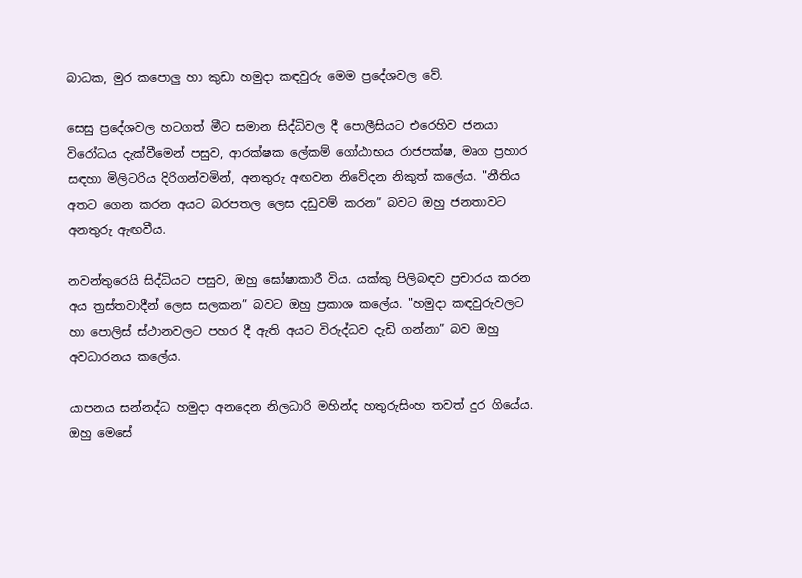බාධක, මුර කපොලු හා කුඩා හමුදා කඳවුරු මෙම ප්‍රදේශවල වේ.

සෙසු ප්‍රදේශවල හටගත් මීට සමාන සිද්ධිවල දී පොලීසියට එරෙහිව ජනයා විරෝධය දැක්වීමෙන් පසුව, ආරක්ෂක ලේකම් ගෝඨාභය රාජපක්ෂ, මෘග ප්‍රහාර සඳහා මිලිටරිය දිරිගන්වමින්, අනතුරු අඟවන නිවේදන නිකුත් කලේය. "නීතිය අතට ගෙන කරන අයට බරපතල ලෙස දඩුවම් කරන” බවට ඔහු ජනතාවට අනතුරු ඇඟවීය.

නවන්තුරෙයි සිද්ධියට පසුව, ඔහු ඝෝෂාකාරී විය. යක්කු පිලිබඳව ප්‍රචාරය කරන අය ත්‍රස්තවාදීන් ලෙස සලකන” බවට ඔහු ප්‍රකාශ කලේය. "හමුදා කඳවුරුවලට හා පොලිස් ස්ථානවලට පහර දී ඇති අයට විරුද්ධව දැඩි ගන්නා” බව ඔහු අවධාරනය කලේය.

යාපනය සන්නද්ධ හමුදා අනදෙන නිලධාරි මහින්ද හතුරුසිංහ තවත් දුර ගියේය. ඔහු මෙසේ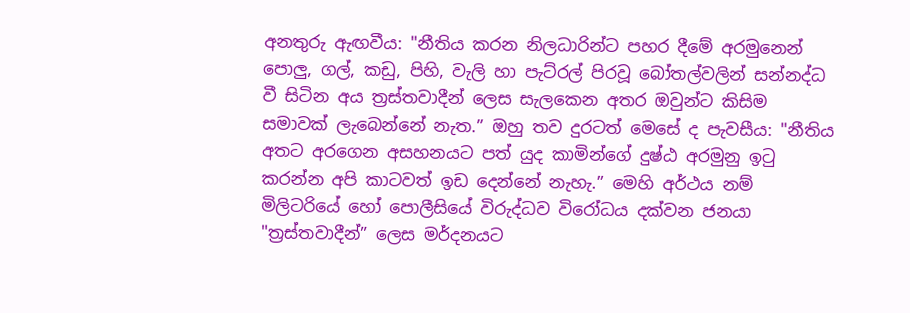අනතුරු ඇඟවීය: "නීතිය කරන නිලධාරින්ට පහර දීමේ අරමුනෙන් පොලු, ගල්, කඩු, පිහි, වැලි හා පැට්රල් පිරවූ බෝතල්වලින් සන්නද්ධ වී සිටින අය ත්‍රස්තවාදීන් ලෙස සැලකෙන අතර ඔවුන්ට කිසිම සමාවක් ලැබෙන්නේ නැත.” ඔහු තව දුරටත් මෙසේ ද පැවසීය: "නීතිය අතට අරගෙන අසහනයට පත් යුද කාමින්ගේ දුෂ්ඨ අරමුනු ඉටු කරන්න අපි කාටවත් ඉඩ දෙන්නේ නැහැ.” මෙහි අර්ථය නම් මිලිටරියේ හෝ පොලීසියේ විරුද්ධව විරෝධය දක්වන ජනයා "ත්‍රස්තවාදීන්” ලෙස මර්දනයට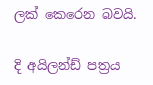ලක් කෙරෙන බවයි.

දි අයිලන්ඩ් පත්‍රය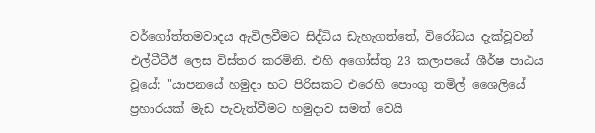වර්ගෝත්තමවාදය ඇවිලවීමට සිද්ධිය ඩැහැගත්තේ, විරෝධය දැක්වූවන් එල්ටීටීඊ ලෙස විස්තර කරමිනි. එහි අගෝස්තු 23 කලාපයේ ශීර්ෂ පාඨය වූයේ: "යාපනයේ හමුදා භට පිරිසකට එරෙහි පොංගු තමිල් ශෛලියේ ප්‍රහාරයක් මැඩ පැවැත්වීමට හමුදාව සමත් වෙයි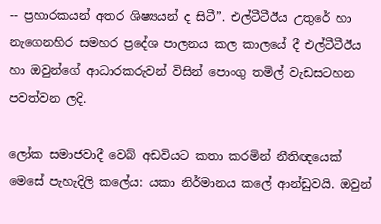-- ප්‍රහාරකයන් අතර ශිෂ්‍යයන් ද සිටී”. එල්ටීටීඊය උතුරේ හා නැගෙනහිර සමහර ප්‍රදේශ පාලනය කල කාලයේ දී එල්ටීටීඊය හා ඔවුන්ගේ ආධාරකරුවන් විසින් පොංගු තමිල් වැඩසටහන පවත්වන ලදි.

ලෝක සමාජවාදී වෙබ් අඩවියට කතා කරමින් නීතිඥයෙක් මෙසේ පැහැදිලි කලේය: යකා නිර්මානය කලේ ආන්ඩුවයි. ඔවුන්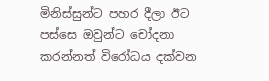මිනිස්සුන්ට පහර දීලා ඊට පස්සෙ ඔවුන්ට චෝදනා කරන්නත් විරෝධය දක්වන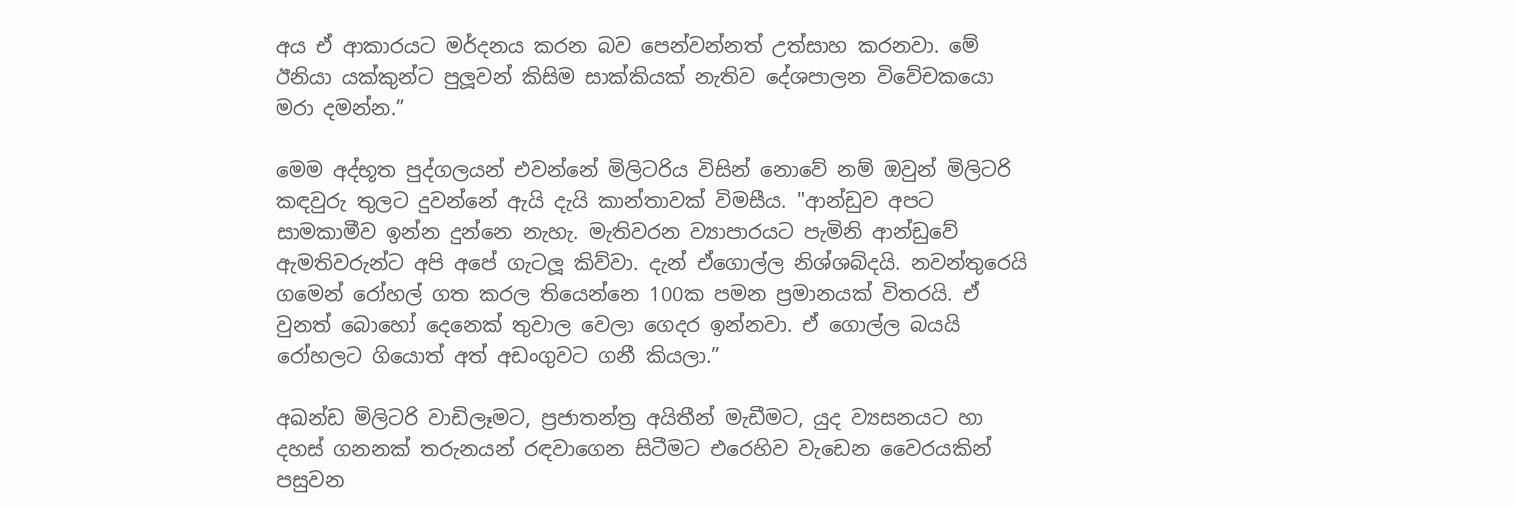අය ඒ ආකාරයට මර්දනය කරන බව පෙන්වන්නත් උත්සාහ කරනවා. මේ ඊනියා යක්කුන්ට පුලූවන් කිසිම සාක්කියක් නැතිව දේශපාලන විවේචකයො මරා දමන්න.”

මෙම අද්භූත පුද්ගලයන් එවන්නේ මිලිටරිය විසින් නොවේ නම් ඔවුන් මිලිටරි කඳවුරු තුලට දුවන්නේ ඇයි දැයි කාන්තාවක් විමසීය. "ආන්ඩුව අපට සාමකාමීව ඉන්න දුන්නෙ නැහැ. මැතිවරන ව්‍යාපාරයට පැමිනි ආන්ඩුවේ ඇමතිවරුන්ට අපි අපේ ගැටලූ කිව්වා. දැන් ඒගොල්ල නිශ්ශබ්දයි. නවන්තුරෙයි ගමෙන් රෝහල් ගත කරල තියෙන්නෙ 100ක පමන ප්‍රමානයක් විතරයි. ඒ වුනත් බොහෝ දෙනෙක් තුවාල වෙලා ගෙදර ඉන්නවා. ඒ ගොල්ල බයයි රෝහලට ගියොත් අත් අඩංගුවට ගනී කියලා.”

අඛන්ඩ මිලිටරි වාඩිලෑමට, ප්‍රජාතන්ත්‍ර අයිතීන් මැඩීමට, යුද ව්‍යසනයට හා දහස් ගනනක් තරුනයන් රඳවාගෙන සිටීමට එරෙහිව වැඩෙන වෛරයකින් පසුවන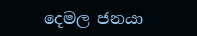දෙමල ජනයා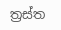ත්‍රස්ත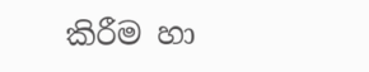කිරීම හා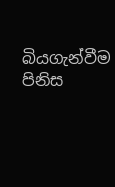බියගැන්වීම පිනිස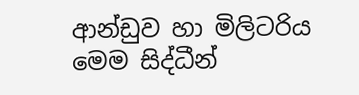ආන්ඩුව හා මිලිටරිය මෙම සිද්ධීන්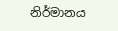නිර්මානය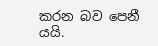කරන බව පෙනී යයි.